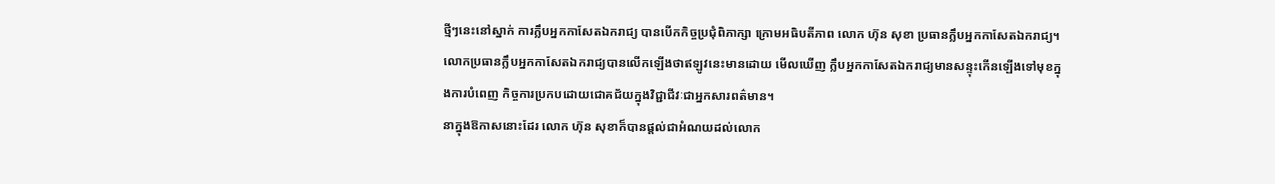ថ្មីៗនេះនៅស្នាក់ ការក្លឹបអ្នកកាសែតឯករាជ្យ បានបើកកិច្ចប្រជុំពិភាក្សា ក្រោមអធិបតីភាព លោក ហ៊ុន សុខា ប្រធានក្លឹបអ្នកកាសែតឯករាជ្យ។
លោកប្រធានក្លឹបអ្នកកាសែតឯករាជ្យបានលើកឡើងថាឥឡូវនេះមានដោយ មើលឃើញ ក្លឹបអ្នកកាសែតឯករាជ្យមានសន្ទុះកើនឡើងទៅមុខក្នុងការបំពេញ កិច្ចការប្រកបដោយជោគជ័យក្នុងវិជ្ជាជីវៈជាអ្នកសារពត៌មាន។
នាក្នុងឱកាសនោះដែរ លោក ហ៊ុន សុខាក៏បានផ្តល់ជាអំណយដល់លោក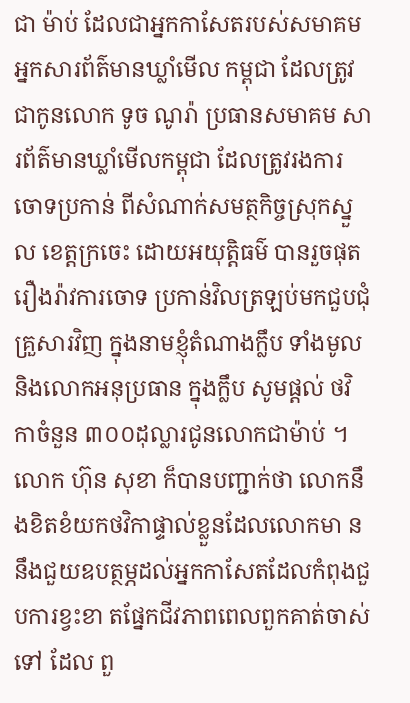ជា ម៉ាប់ ដែលជាអ្នកកាសែតរបស់សមាគមអ្នកសារព័ត៌មានឃ្លាំមើល កម្ពុជា ដែលត្រូវជាកូនលោក ទូច ណូរ៉ា ប្រធានសមាគម សារព័ត៌មានឃ្លាំមើលកម្ពុជា ដែលត្រូវរងការចោទប្រកាន់ ពីសំណាក់សមត្ថកិច្ចស្រុកស្នួល ខេត្តក្រចេះ ដោយអយុត្តិធម៌ បានរួចផុត រឿងរ៉ាវការចោទ ប្រកាន់វិលត្រឡប់មកជួបជុំ គ្រួសារវិញ ក្នុងនាមខ្ញុំតំណាងក្លឹប ទាំងមូលនិងលោកអនុប្រធាន ក្នុងក្លឹប សូមផ្តល់ ថវិកាចំនួន ៣០០ដុល្លារជូនលោកជាម៉ាប់ ។ លោក ហ៊ុន សុខា ក៏បានបញ្ជាក់ថា លោកនឹងខិតខំយកថវិកាផ្ទាល់ខ្លួនដែលលោកមា ននឹងជួយឧបត្ថម្ភដល់អ្នកកាសែតដែលកំពុងជួបការខ្វះខា តផ្នែកជីវភាពពេលពួកគាត់ចាស់ទៅ ដែល ពួ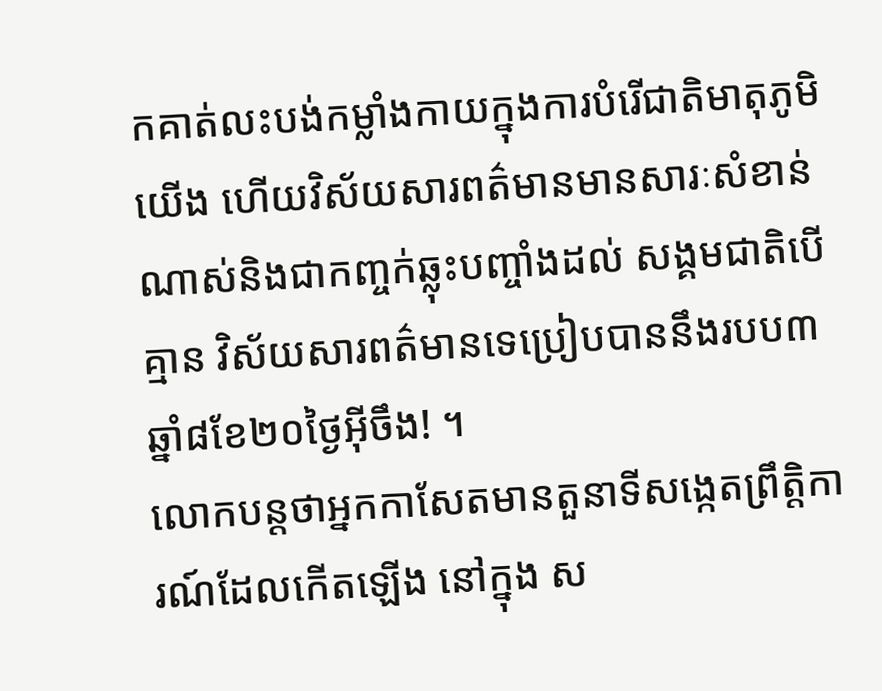កគាត់លះបង់កម្លាំងកាយក្នុងការបំរើជាតិមាតុភូមិយើង ហើយវិស័យសារពត៌មានមានសារៈសំខាន់ណាស់និងជាកញ្ចក់ឆ្លុះបញ្ចាំងដល់ សង្គមជាតិបើគ្មាន វិស័យសារពត៌មានទេប្រៀបបាននឹងរបប៣ឆ្នាំ៨ខែ២០ថៃ្ងអ៊ីចឹង! ។
លោកបន្តថាអ្នកកាសែតមានតួនាទីសង្កេតព្រឹត្តិការណ៍ដែលកើតឡើង នៅក្នុង ស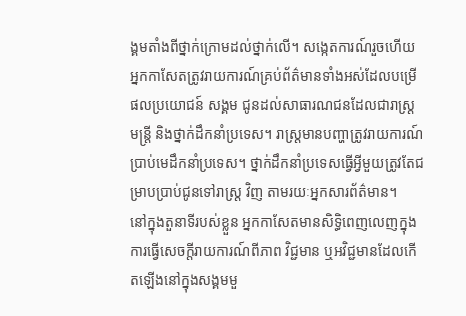ង្គមតាំងពីថ្នាក់ក្រោមដល់ថ្នាក់លើ។ សង្កេតការណ៍រួចហើយ អ្នកកាសែតត្រូវរាយការណ៍គ្រប់ព័ត៌មានទាំងអស់ដែលបម្រើផលប្រយោជន៍ សង្គម ជូនដល់សាធារណជនដែលជារាស្ត្រ មន្ត្រី និងថ្នាក់ដឹកនាំប្រទេស។ រាស្ត្រមានបញ្ហាត្រូវរាយការណ៍ប្រាប់មេដឹកនាំប្រទេស។ ថ្នាក់ដឹកនាំប្រទេសធ្វើអ្វីមួយត្រូវតែជម្រាបប្រាប់ជូនទៅរាស្ត្រ វិញ តាមរយៈអ្នកសារព័ត៌មាន។
នៅក្នុងតួនាទីរបស់ខ្លួន អ្នកកាសែតមានសិទ្ធិពេញលេញក្នុងការធ្វើសេចក្តីរាយការណ៍ពីភាព វិជ្ជមាន ឬអវិជ្ជមានដែលកើតឡើងនៅក្នុងសង្គមមួ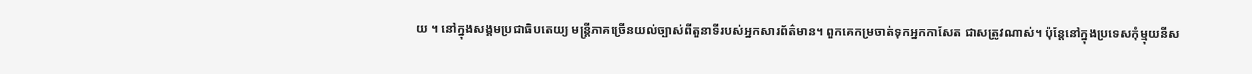យ ។ នៅក្នុងសង្គមប្រជាធិបតេយ្យ មន្ត្រីភាគច្រើនយល់ច្បាស់ពីតួនាទីរបស់អ្នកសារព័ត៌មាន។ ពួកគេកម្រចាត់ទុកអ្នកកាសែត ជាសត្រូវណាស់។ ប៉ុន្តែនៅក្នុងប្រទេសកុំម្មុយនីស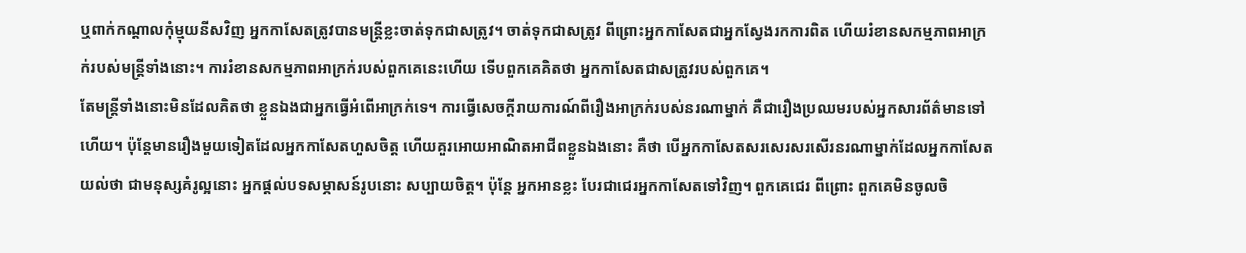ឬពាក់កណ្តាលកុំម្មុយនីសវិញ អ្នកកាសែតត្រូវបានមន្ត្រីខ្លះចាត់ទុកជាសត្រូវ។ ចាត់ទុកជាសត្រូវ ពីព្រោះអ្នកកាសែតជាអ្នកស្វែងរកការពិត ហើយរំខានសកម្មភាពអាក្រក់របស់មន្ត្រីទាំងនោះ។ ការរំខានសកម្មភាពអាក្រក់របស់ពួកគេនេះហើយ ទើបពួកគេគិតថា អ្នកកាសែតជាសត្រូវរបស់ពួកគេ។
តែមន្ត្រីទាំងនោះមិនដែលគិតថា ខ្លួនឯងជាអ្នកធ្វើអំពើអាក្រក់ទេ។ ការធ្វើសេចក្តីរាយការណ៍ពីរឿងអាក្រក់របស់នរណាម្នាក់ គឺជារឿងប្រឈមរបស់អ្នកសារព័ត៌មានទៅហើយ។ ប៉ុន្តែមានរឿងមួយទៀតដែលអ្នកកាសែតហួសចិត្ត ហើយគួរអោយអាណិតអាជីពខ្លួនឯងនោះ គឺថា បើអ្នកកាសែតសរសេរសរសើរនរណាម្នាក់ដែលអ្នកកាសែតយល់ថា ជាមនុស្សគំរូល្អនោះ អ្នកផ្តល់បទសម្ភាសន៍រូបនោះ សប្បាយចិត្ត។ ប៉ុន្តែ អ្នកអានខ្លះ បែរជាជេរអ្នកកាសែតទៅវិញ។ ពួកគេជេរ ពីព្រោះ ពួកគេមិនចូលចិ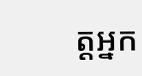ត្តអ្នក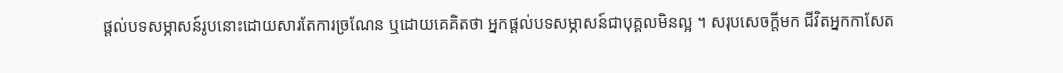ផ្តល់បទសម្ភាសន៍រូបនោះដោយសារតែការច្រណែន ឬដោយគេគិតថា អ្នកផ្តល់បទសម្ភាសន៍ជាបុគ្គលមិនល្អ ។ សរុបសេចក្តីមក ជីវិតអ្នកកាសែត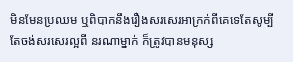មិនមែនប្រឈម ឬពិបាកនឹងរឿងសរសេរអាក្រក់ពីគេទេតែសូម្បីតែចង់សរសេរល្អពី នរណាម្នាក់ ក៏ត្រូវបានមនុស្ស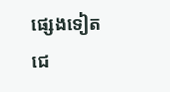ផ្សេងទៀតជេ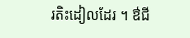រតិះដៀលដែរ ។ ឳជី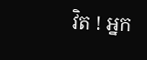វិត ! អ្នក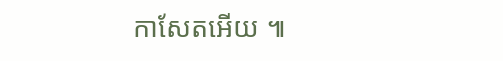កាសែតអើយ ៕